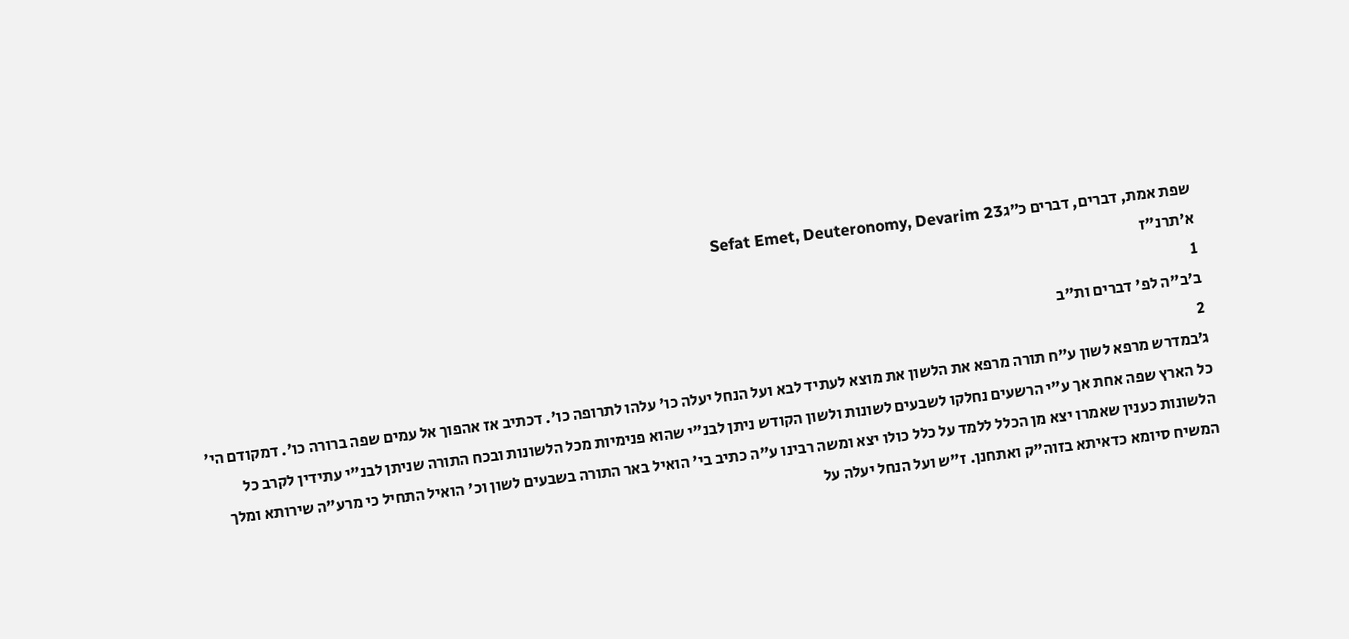שפת אמת, דברים, דברים כ״גSefat Emet, Deuteronomy, Devarim 23
א׳תרנ"ז
1
ב׳ב"ה לפ' דברים ות"ב
2
ג׳במדרש מרפא לשון ע"ח תורה מרפא את הלשון את מוצא לעתיד לבא ועל הנחל יעלה כו' עלהו לתרופה כו'. דכתיב אז אהפוך אל עמים שפה ברורה כו'. דמקודם הי' כל הארץ שפה אחת אך ע"י הרשעים נחלקו לשבעים לשונות ולשון הקודש ניתן לבנ"י שהוא פנימיות מכל הלשונות ובכח התורה שניתן לבנ"י עתידין לקרב כל הלשונות כענין שאמרו יצא מן הכלל ללמד על כלל כולו יצא ומשה רבינו ע"ה כתיב בי' הואיל באר התורה בשבעים לשון וכ' הואיל התחיל כי מרע"ה שירותא ומלך המשיח סיומא כדאיתא בזוה"ק ואתחנן. ז"ש ועל הנחל יעלה על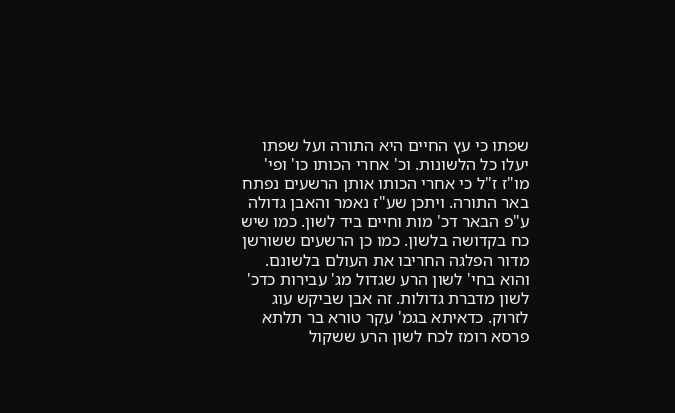שפתו כי עץ החיים היא התורה ועל שפתו יעלו כל הלשונות. וכ' אחרי הכותו כו' ופי' מו"ז ז"ל כי אחרי הכותו אותן הרשעים נפתח באר התורה. ויתכן שע"ז נאמר והאבן גדולה ע"פ הבאר דכ' מות וחיים ביד לשון. כמו שיש כח בקדושה בלשון. כמו כן הרשעים ששורשן מדור הפלגה החריבו את העולם בלשונם. והוא בחי' לשון הרע שגדול מג' עבירות כדכ' לשון מדברת גדולות. זה אבן שביקש עוג לזרוק. כדאיתא בגמ' עקר טורא בר תלתא פרסא רומז לכח לשון הרע ששקול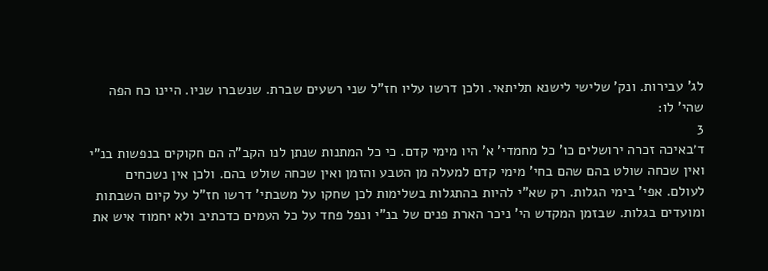לג' עבירות. ונק' שלישי לישנא תליתאי. ולכן דרשו עליו חז"ל שני רשעים שברת. שנשברו שניו. היינו כח הפה שהי' לו:
3
ד׳באיכה זכרה ירושלים כו' כל מחמדי' א' היו מימי קדם. כי כל המתנות שנתן לנו הקב"ה הם חקוקים בנפשות בנ"י ואין שכחה שולט בהם שהם בחי' מימי קדם למעלה מן הטבע והזמן ואין שכחה שולט בהם. ולכן אין נשכחים לעולם. אפי' בימי הגלות. רק שא"י להיות בהתגלות בשלימות לכן שחקו על משבתי' דרשו חז"ל על קיום השבתות ומועדים בגלות. שבזמן המקדש הי' ניכר הארת פנים של בנ"י ונפל פחד על כל העמים כדכתיב ולא יחמוד איש את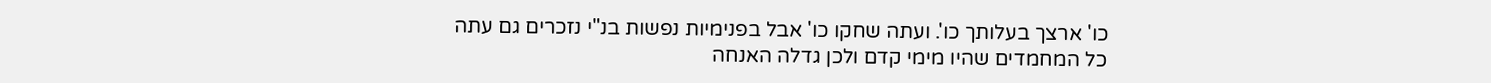כו' ארצך בעלותך כו'. ועתה שחקו כו' אבל בפנימיות נפשות בנ"י נזכרים גם עתה כל המחמדים שהיו מימי קדם ולכן גדלה האנחה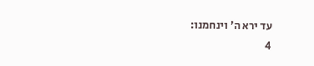עד ירא ה' וינחמנו:
4